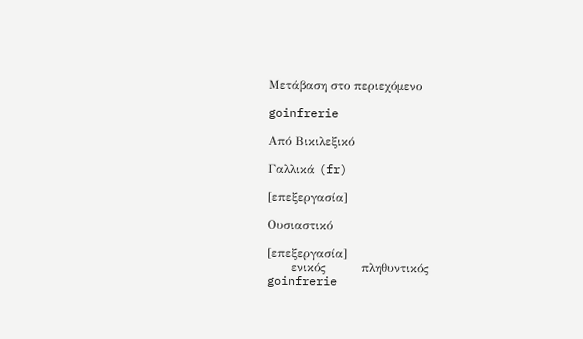Μετάβαση στο περιεχόμενο

goinfrerie

Από Βικιλεξικό

Γαλλικά (fr)

[επεξεργασία]

Ουσιαστικό

[επεξεργασία]
      ενικός         πληθυντικός
goinfrerie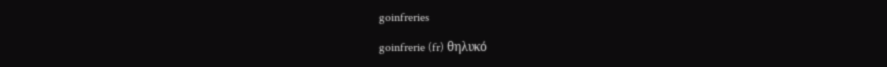goinfreries

goinfrerie (fr) θηλυκό